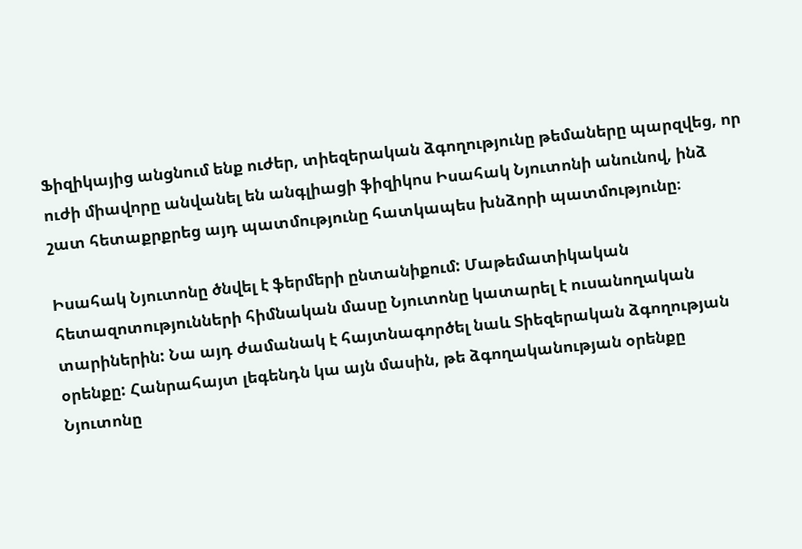Ֆիզիկայից անցնում ենք ուժեր, տիեզերական ձգողությունը թեմաները պարզվեց, որ ուժի միավորը անվանել են անգլիացի ֆիզիկոս Իսահակ Նյուտոնի անունով, ինձ շատ հետաքրքրեց այդ պատմությունը հատկապես խնձորի պատմությունը։

Իսահակ Նյուտոնը ծնվել է ֆերմերի ընտանիքում: Մաթեմատիկական հետազոտությունների հիմնական մասը Նյուտոնը կատարել է ուսանողական տարիներին: Նա այդ ժամանակ է հայտնագործել նաև Տիեզերական ձգողության օրենքը: Հանրահայտ լեգենդն կա այն մասին, թե ձգողականության օրենքը Նյուտոնը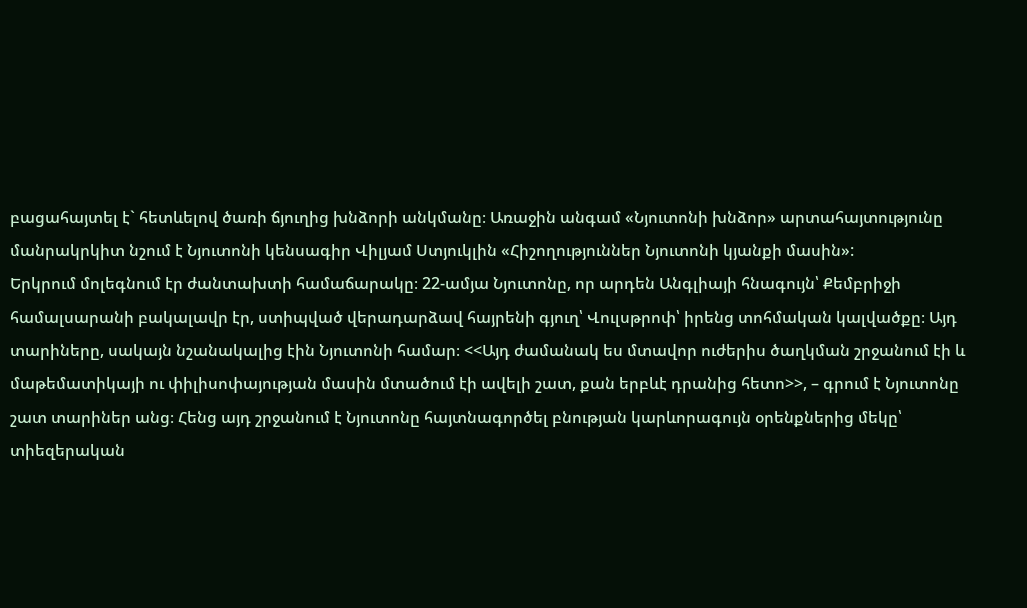բացահայտել է` հետևելով ծառի ճյուղից խնձորի անկմանը։ Առաջին անգամ «Նյուտոնի խնձոր» արտահայտությունը մանրակրկիտ նշում է Նյուտոնի կենսագիր Վիլյամ Ստյուկլին «Հիշողություններ Նյուտոնի կյանքի մասին»:
Երկրում մոլեգնում էր ժանտախտի համաճարակը։ 22-ամյա Նյուտոնը, որ արդեն Անգլիայի հնագույն՝ Քեմբրիջի համալսարանի բակալավր էր, ստիպված վերադարձավ հայրենի գյուղ՝ Վուլսթրոփ՝ իրենց տոհմական կալվածքը։ Այդ տարիները, սակայն նշանակալից էին Նյուտոնի համար։ <<Այդ ժամանակ ես մտավոր ուժերիս ծաղկման շրջանում էի և մաթեմատիկայի ու փիլիսոփայության մասին մտածում էի ավելի շատ, քան երբևէ դրանից հետո>>, – գրում է Նյուտոնը շատ տարիներ անց։ Հենց այդ շրջանում է Նյուտոնը հայտնագործել բնության կարևորագույն օրենքներից մեկը՝ տիեզերական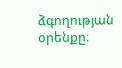ձգողության օրենքը։